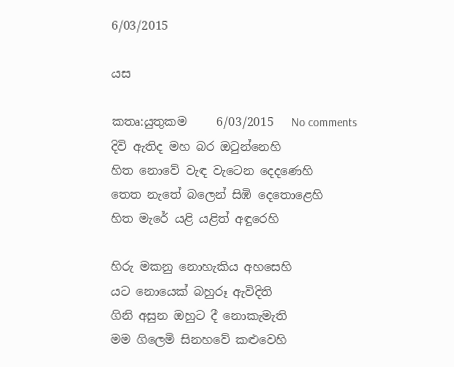6/03/2015

යස

කතෘ:යුතුකම     6/03/2015   No comments
දිවි ඇතිද මහ බර ඔටුන්නෙහි
හිත නොවේ වැඳ වැටෙන දෙදණෙහි
තෙත නැතේ බලෙන් සිඹි දෙතොළෙහි
හිත මැරේ යළි යළිත් අඳුරෙහි

හිරු මකනු නොහැකිය අහසෙහි
යට නොයෙක් බහුරූ ඇවිදිති
ගිනි අසුන ඔහුට දී නොකැමැති
මම ගිලෙමි සිනහවේ කළුවෙහි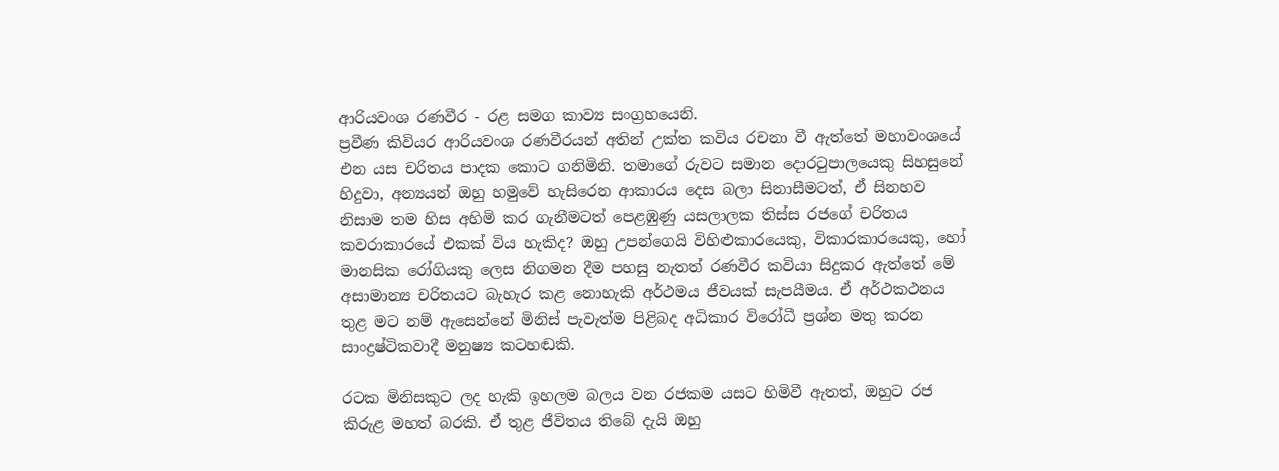ආරියවංශ රණවීර - රළ සමග කාව්‍ය සංග්‍රහයෙනි.
ප්‍රවීණ කිවියර ආරියවංශ රණවීරයන් අතින් උක්ත කවිය රචනා වී ඇත්තේ මහාවංශයේ එන යස චරිතය පාදක කොට ගනිමිනි. තමාගේ රුවට සමාන දොරටුපාලයෙකු සිහසුනේ හිදුවා, අන්‍යයන් ඔහු හමුවේ හැසිරෙන ආකාරය දෙස බලා සිනාසීමටත්, ඒ සිනහව නිසාම තම හිස අහිමි කර ගැනීමටත් පෙළඹුණු යසලාලක තිස්ස රජගේ චරිතය කවරාකාරයේ එකක් විය හැකිද? ඔහු උපන්ගෙයි විහිළුකාරයෙකු, විකාරකාරයෙකු, හෝ මානසික රෝගියකු ලෙස නිගමන දීම පහසු නැතත් රණවීර කවියා සිදුකර ඇත්තේ මේ අසාමාන්‍ය චරිතයට බැහැර කළ නොහැකි අර්ථමය ජීවයක් සැපයීමය. ඒ අර්ථකථනය තුළ මට නම් ඇසෙන්නේ මිනිස් පැවැත්ම පිළිබද අධිකාර විරෝධී ප්‍රශ්න මතු කරන සාංද්‍රෂ්ටිකවාදී මනුෂ්‍ය කටහඬකි.

රටක මිනිසකුට ලද හැකි ඉහලම බලය වන රජකම යසට හිමිවී ඇතත්, ඔහුට රජ කිරුළ මහත් බරකි. ඒ තුළ ජීවිතය තිබේ දැයි ඔහු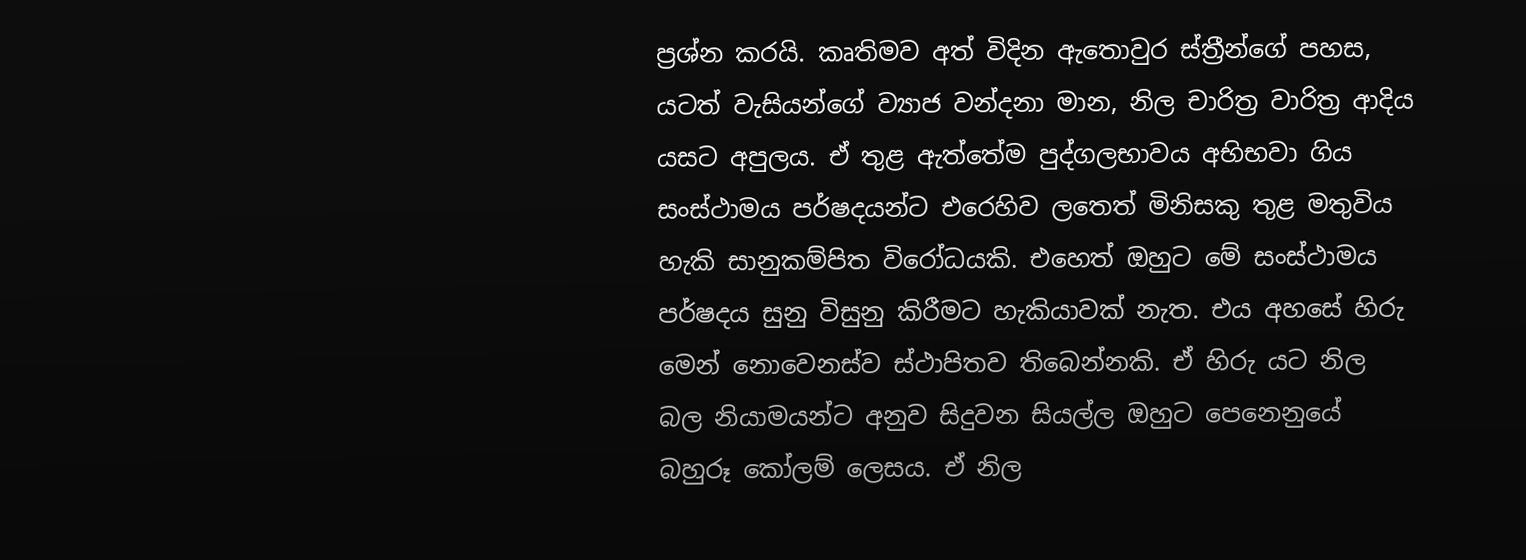ප්‍රශ්න කරයි. කෘතිමව අත් විදින ඇතොවුර ස්ත්‍රීන්ගේ පහස, යටත් වැසියන්ගේ ව්‍යාජ වන්දනා මාන, නිල චාරිත්‍ර වාරිත්‍ර ආදිය යසට අපුලය. ඒ තුළ ඇත්තේම පුද්ගලභාවය අභිභවා ගිය සංස්ථාමය පර්ෂදයන්ට එරෙහිව ලතෙත් මිනිසකු තුළ මතුවිය හැකි සානුකම්පිත විරෝධයකි. එහෙත් ඔහුට මේ සංස්ථාමය පර්ෂදය සුනු විසුනු කිරීමට හැකියාවක් නැත. එය අහසේ හිරු මෙන් නොවෙනස්ව ස්ථාපිතව තිබෙන්නකි. ඒ හිරු යට නිල බල නියාමයන්ට අනුව සිදුවන සියල්ල ඔහුට පෙනෙනුයේ බහුරූ කෝලම් ලෙසය. ඒ නිල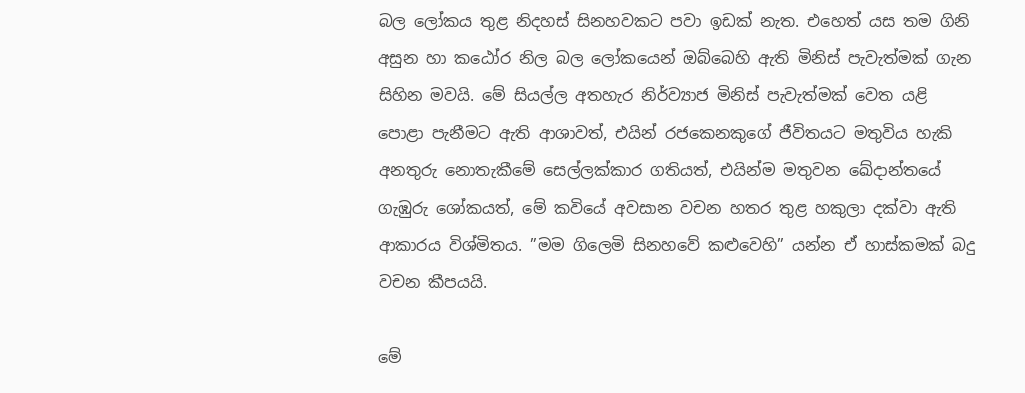බල ලෝකය තුළ නිදහස් සිනහවකට පවා ඉඩක් නැත. එහෙත් යස තම ගිනි අසුන හා කඨෝර නිල බල ලෝකයෙන් ඔබ්බෙහි ඇති මිනිස් පැවැත්මක් ගැන සිහින මවයි. මේ සියල්ල අතහැර නිර්ව්‍යාජ මිනිස් පැවැත්මක් වෙත යළි පොළා පැනීමට ඇති ආශාවත්, එයින් රජකෙනකුගේ ජීවිතයට මතුවිය හැකි අනතුරු නොතැකීමේ සෙල්ලක්කාර ගතියත්, එයින්ම මතුවන ඛේදාන්තයේ ගැඹුරු ශෝකයත්, මේ කවියේ අවසාන වචන හතර තුළ හකුලා දක්වා ඇති ආකාරය විශ්මිතය. ”මම ගිලෙමි සිනහවේ කළුවෙහි” යන්න ඒ හාස්කමක් බදු වචන කීපයයි.

මේ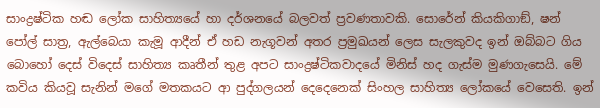සාංද්‍රෂ්ටික හඬ ලෝක සාහිත්‍යයේ හා දර්ශනයේ බලවත් ප්‍රවණතාවකි. සොරේන් කියකිගාඞ්, ෂන් පෝල් සාත්‍ර, ඇල්බෙයා කැමූ ආදීන් ඒ හඩ නැගූවන් අතර ප්‍රමුඛයන් ලෙස සැලකුවද ඉන් ඔබ්බට ගිය බොහෝ දෙස් විදෙස් සාහිත්‍ය කෘතීන් තුළ අපට සාංද්‍රෂ්ටිකවාදයේ මිනිස් හද ගැස්ම මුණගැසෙයි. මේ කවිය කියවූ සැනින් මගේ මතකයට ආ පුද්ගලයන් දෙදෙනෙක් සිංහල සාහිත්‍ය ලෝකයේ වෙසෙති. ඉන්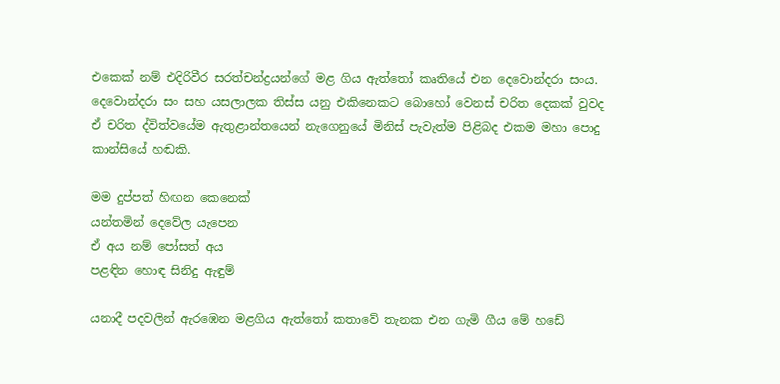එකෙක් නම් එදිරිවීර සරත්චන්ද්‍රයන්ගේ මළ ගිය ඇත්තෝ කෘතියේ එන දෙවොන්දරා සංය. දෙවොන්දරා සං සහ යසලාලක තිස්ස යනු එකිනෙකට බොහෝ වෙනස් චරිත දෙකක් වුවද ඒ චරිත ද්විත්වයේම ඇතුළාන්තයෙන් නැගෙනුයේ මිනිස් පැවැත්ම පිළිබද එකම මහා පොදු කාන්සියේ හඬකි.

මම දුප්පත් හිඟන කෙනෙක්
යන්තමින් දෙවේල යැපෙන
ඒ අය නම් පෝසත් අය
පළඳින හොඳ සිනිදු ඇඳුම්

යනාදී පදවලින් ඇරඹෙන මළගිය ඇත්තෝ කතාවේ තැනක එන ගැමි ගීය මේ හඩේ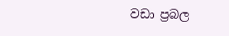වඩා ප්‍රබල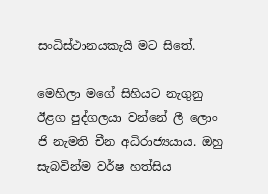සංධිස්ථානයකැයි මට සිතේ.

මෙහිලා මගේ සිහියට නැගුනු ඊළග පුද්ගලයා වන්නේ ලී ලොං ජි නැමති චීන අධිරාජ්‍යයාය. ඔහු සැබවින්ම වර්ෂ හත්සිය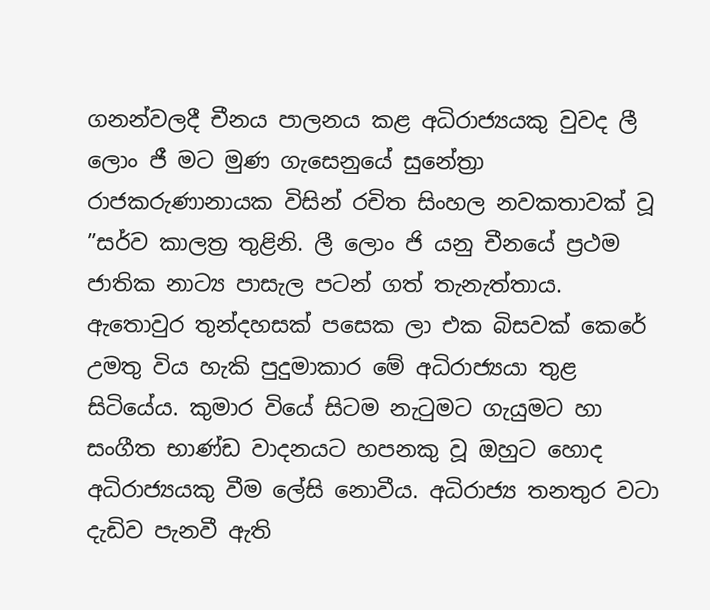ගනන්වලදී චීනය පාලනය කළ අධිරාජ්‍යයකු වුවද ලී ලොං ජී මට මුණ ගැසෙනුයේ සුනේත්‍රා රාජකරුණානායක විසින් රචිත සිංහල නවකතාවක් වූ ”සර්ව කාලත්‍ර තුළිනි. ලී ලොං ජි යනු චීනයේ ප්‍රථම ජාතික නාට්‍ය පාසැල පටන් ගත් තැනැත්තාය. ඇතොවුර තුන්දහසක් පසෙක ලා එක බිසවක් කෙරේ උමතු විය හැකි පුදුමාකාර මේ අධිරාජ්‍යයා තුළ සිටියේය. කුමාර වියේ සිටම නැටුමට ගැයුමට හා සංගීත භාණ්ඩ වාදනයට හපනකු වූ ඔහුට හොද අධිරාජ්‍යයකු වීම ලේසි නොවීය. අධිරාජ්‍ය තනතුර වටා දැඩිව පැනවී ඇති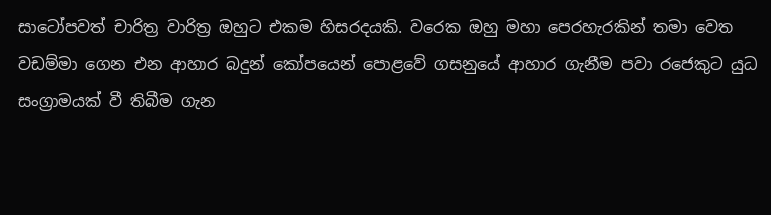සාටෝපවත් චාරිත්‍ර වාරිත්‍ර ඔහුට එකම හිසරදයකි. වරෙක ඔහු මහා පෙරහැරකින් තමා වෙත වඩම්මා ගෙන එන ආහාර බදුන් කෝපයෙන් පොළවේ ගසනුයේ ආහාර ගැනීම පවා රජෙකුට යුධ සංග්‍රාමයක් වී තිබීම ගැන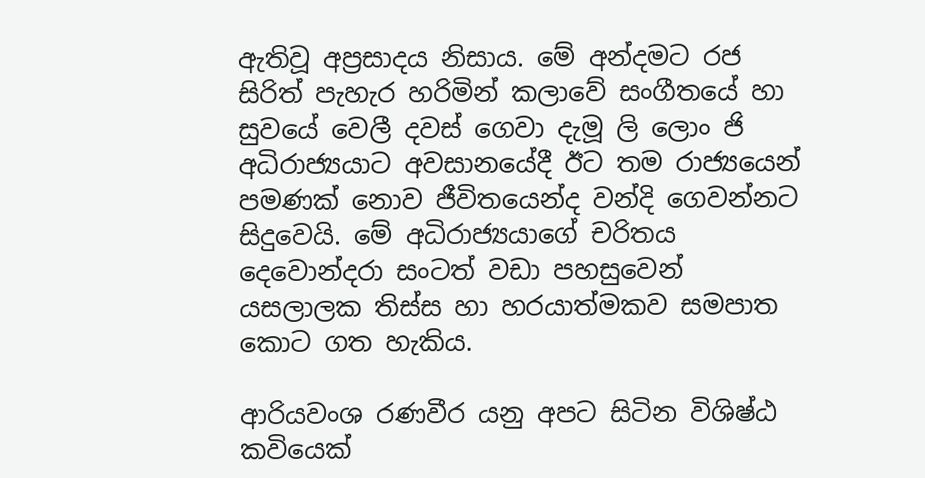ඇතිවූ අප්‍රසාදය නිසාය. මේ අන්දමට රජ සිරිත් පැහැර හරිමින් කලාවේ සංගීතයේ හා සුවයේ වෙලී දවස් ගෙවා දැමූ ලි ලොං ජි අධිරාජ්‍යයාට අවසානයේදී ඊට තම රාජ්‍යයෙන් පමණක් නොව ජීවිතයෙන්ද වන්දි ගෙවන්නට සිදුවෙයි. මේ අධිරාජ්‍යයාගේ චරිතය දෙවොන්දරා සංටත් වඩා පහසුවෙන් යසලාලක තිස්ස හා හරයාත්මකව සමපාත කොට ගත හැකිය.

ආරියවංශ රණවීර යනු අපට සිටින විශිෂ්ඨ කවියෙක්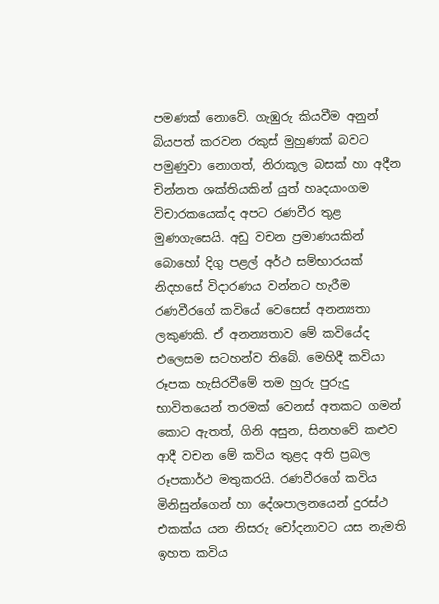පමණක් නොවේ. ගැඹුරු කියවීම අනුන් බියපත් කරවන රකුස් මුහුණක් බවට පමුණුවා නොගත්, නිරාකූල බසක් හා අදීන චින්නත ශක්තියකින් යුත් හෘදයාංගම විචාරකයෙක්ද අපට රණවීර තුළ මුණගැසෙයි. අඩු වචන ප්‍රමාණයකින් බොහෝ දිගු පළල් අර්ථ සම්භාරයක් නිදහසේ විදාරණය වන්නට හැරීම රණවීරගේ කවියේ වෙසෙස් අනන්‍යතා ලකුණකි. ඒ අනන්‍යතාව මේ කවියේද එලෙසම සටහන්ව තිබේ. මෙහිදී කවියා රූපක හැසිරවීමේ තම හුරු පුරුදු භාවිතයෙන් තරමක් වෙනස් අතකට ගමන් කොට ඇතත්, ගිනි අසුන, සිනහවේ කළුව ආදී වචන මේ කවිය තුළද අති ප්‍රබල රූපකාර්ථ මතුකරයි. රණවීරගේ කවිය මිනිසුන්ගෙන් හා දේශපාලනයෙන් දුරස්ථ එකක්ය යන නිසරු චෝදනාවට යස නැමති ඉහත කවිය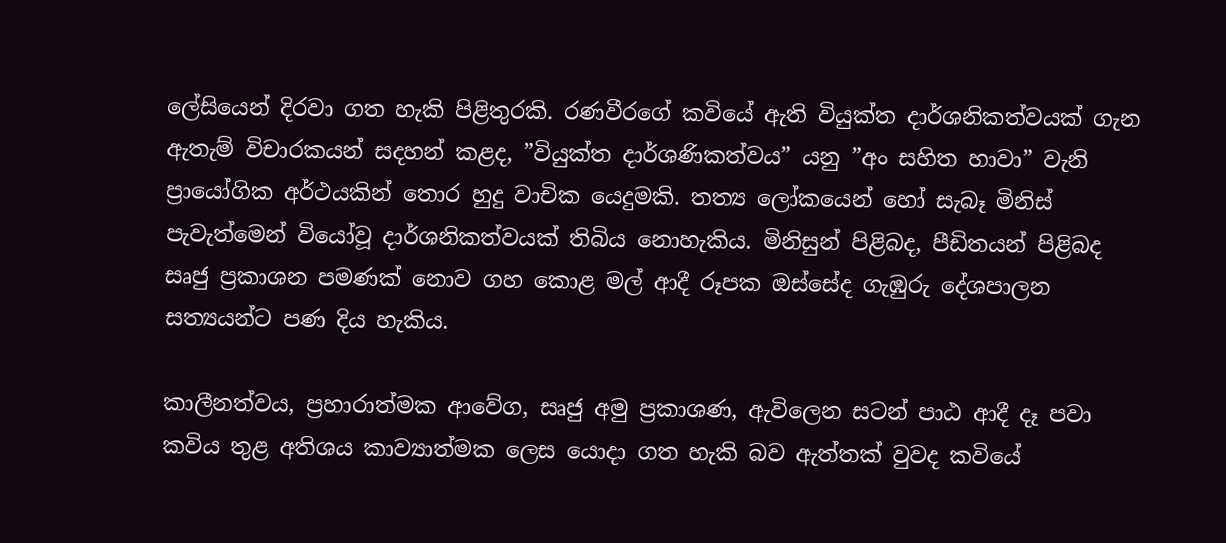ලේසියෙන් දිරවා ගත හැකි පිළිතුරකි. රණවීරගේ කවියේ ඇති වියුක්ත දාර්ශනිකත්වයක් ගැන ඇතැම් විචාරකයන් සදහන් කළද, ”වියුක්ත දාර්ශණිකත්වය” යනු ”අං සහිත හාවා” වැනි ප්‍රායෝගික අර්ථයකින් තොර හුදු වාචික යෙදුමකි. තත්‍ය ලෝකයෙන් හෝ සැබෑ මිනිස් පැවැත්මෙන් වියෝවූ දාර්ශනිකත්වයක් තිබිය නොහැකිය. මිනිසුන් පිළිබද, පීඩිතයන් පිළිබද සෘජු ප්‍රකාශන පමණක් නොව ගහ කොළ මල් ආදී රූපක ඔස්සේද ගැඹුරු දේශපාලන සත්‍යයන්ට පණ දිය හැකිය.

කාලීනත්වය, ප්‍රහාරාත්මක ආවේග, සෘජු අමු ප්‍රකාශණ, ඇවිලෙන සටන් පාඨ ආදී දෑ පවා කවිය තුළ අතිශය කාව්‍යාත්මක ලෙස යොදා ගත හැකි බව ඇත්තක් වුවද කවියේ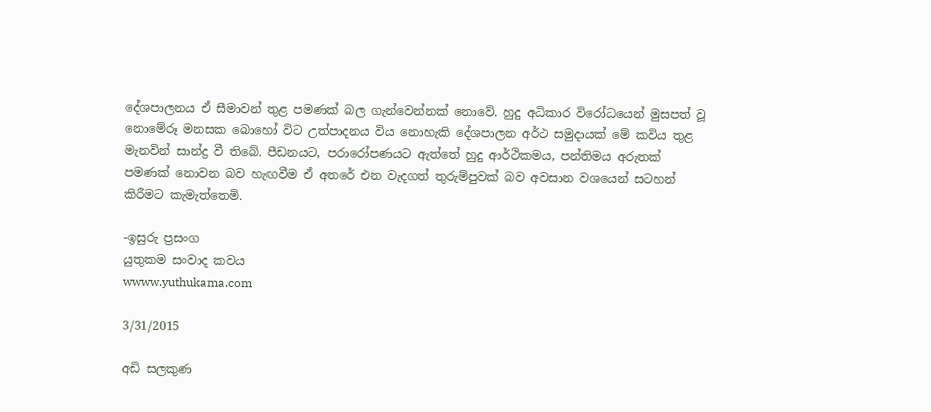දේශපාලනය ඒ සීමාවන් තුළ පමණක් බල ගැන්වෙන්නක් නොවේ. හුදු අධිකාර විරෝධයෙන් මුසපත් වූ නොමේරූ මනසක බොහෝ විට උත්පාදනය විය නොහැකි දේශපාලන අර්ථ සමුදායක් මේ කවිය තුළ මැනවින් සාන්ද්‍ර වී තිබේ. පීඩනයට, පරාරෝපණයට ඇත්තේ හුදු ආර්ථිකමය, පන්තිමය අරුතක් පමණක් නොවන බව හැඟවීම ඒ අතරේ එන වැදගත් තුරුම්පුවක් බව අවසාන වශයෙන් සටහන් කිරීමට කැමැත්තෙමි.

-ඉසුරු ප්‍රසංග
යුතුකම සංවාද කවය
wwww.yuthukama.com

3/31/2015

අඩි සලකුණ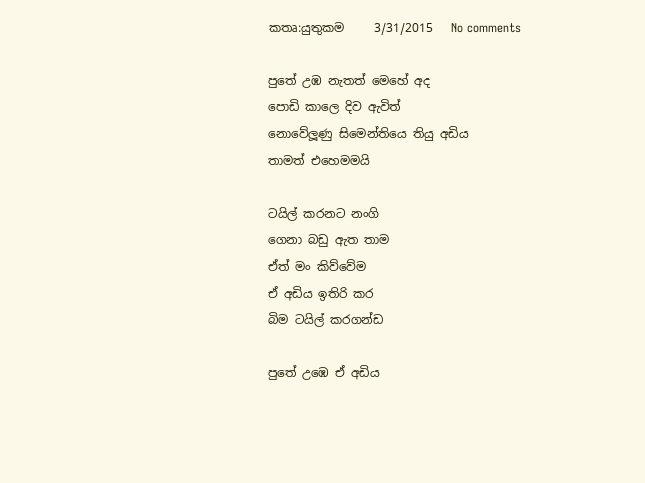කතෘ:යුතුකම     3/31/2015   No comments

පුතේ උඹ නැතත් මෙහේ අද
පොඩි කාලෙ දිව ඇවිත්
නොවේලූණු සිමෙන්තියෙ තියු අඩිය
තාමත් එහෙමමයි

ටයිල් කරනට නංගි
ගෙනා බඩු ඇත තාම
ඒත් මං කිව්වේම
ඒ අඩිය ඉතිරි කර
බිම ටයිල් කරගන්ඩ

පුතේ උඹෙ ඒ අඩිය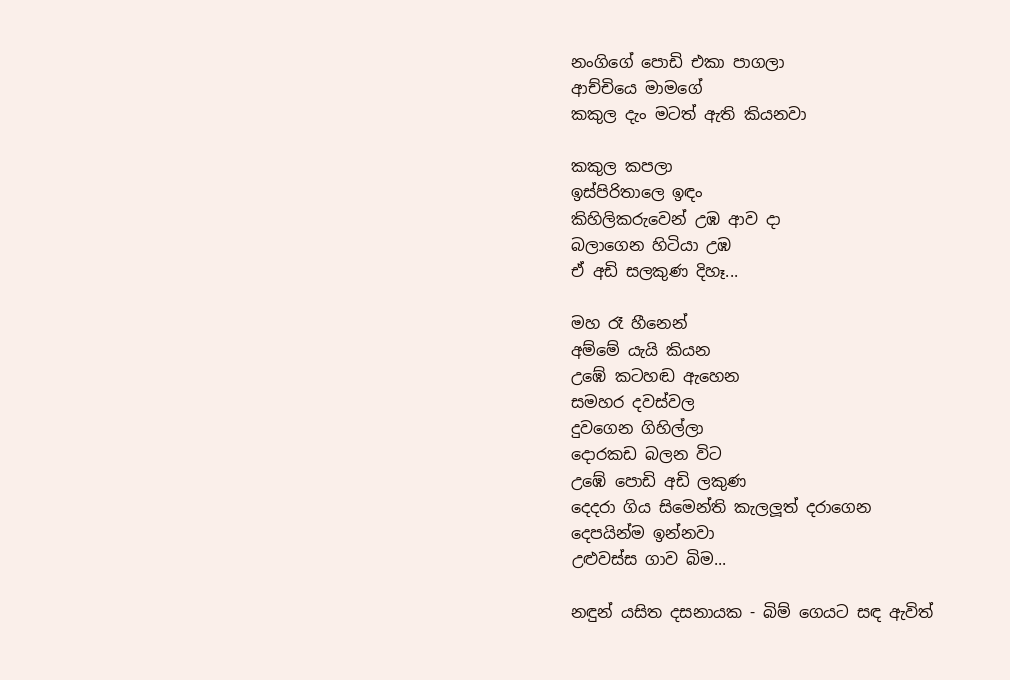නංගිගේ පොඩි එකා පාගලා
ආච්චියෙ මාමගේ
කකුල දැං මටත් ඇති කියනවා

කකුල කපලා
ඉස්පිරිතාලෙ ඉඳං
කිහිලිකරුවෙන් උඹ ආව දා
බලාගෙන හිටියා උඹ
ඒ අඩි සලකුණ දිහෑ...

මහ රෑ හීනෙන්
අම්මේ යැයි කියන
උඹේ කටහඬ ඇහෙන
සමහර දවස්වල
දුවගෙන ගිහිල්ලා
දොරකඩ බලන විට
උඹේ පොඩි අඩි ලකුණ
දෙදරා ගිය සිමෙන්ති කැලලූත් දරාගෙන
දෙපයින්ම ඉන්නවා
උළුවස්ස ගාව බිම...

නඳුන් යසිත දසනායක - බිම් ගෙයට සඳ ඇවිත්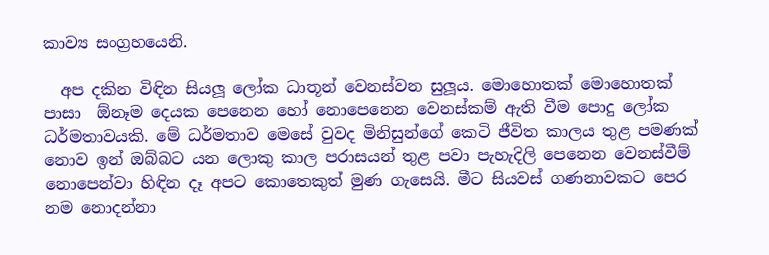කාව්‍ය සංග්‍රහයෙනි.

  අප දකින විඳින සියලූ ලෝක ධාතූන් වෙනස්වන සුලූය. මොහොතක් මොහොතක් පාසා  ඕනෑම දෙයක පෙනෙන හෝ නොපෙනෙන වෙනස්කම් ඇති වීම පොදු ලෝක ධර්මතාවයකි. මේ ධර්මතාව මෙසේ වුවද මිනිසුන්ගේ කෙටි ජීවිත කාලය තුළ පමණක් නොව ඉන් ඔබ්බට යන ලොකු කාල පරාසයන් තුළ පවා පැහැදිලි පෙනෙන වෙනස්වීම් නොපෙන්වා හිඳින දෑ අපට කොතෙකුත් මුණ ගැසෙයි. මීට සියවස් ගණනාවකට පෙර නම නොදන්නා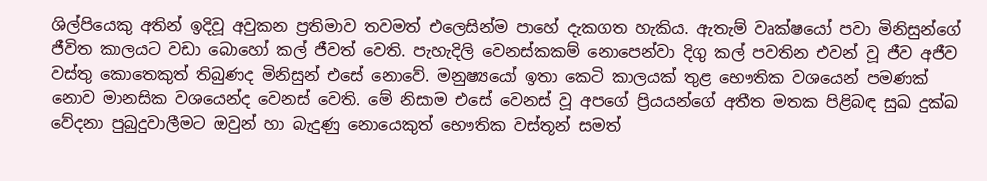ශිල්පියෙකු අතින් ඉදිවූ අවුකන ප්‍රතිමාව තවමත් එලෙසින්ම පාහේ දැකගත හැකිය. ඇතැම් වෘක්ෂයෝ පවා මිනිසුන්ගේ ජීවිත කාලයට වඩා බොහෝ කල් ජීවත් වෙති. පැහැදිලි වෙනස්කකම් නොපෙන්වා දිගු කල් පවතින එවන් වූ ජීව අජීව වස්තු කොතෙකුත් තිබුණද මිනිසුන් එසේ නොවේ. මනුෂ්‍යයෝ ඉතා කෙටි කාලයක් තුළ භෞතික වශයෙන් පමණක් නොව මානසික වශයෙන්ද වෙනස් වෙති. මේ නිසාම එසේ වෙනස් වූ අපගේ ප්‍රියයන්ගේ අතීත මතක පිළිබඳ සුඛ දුක්ඛ වේදනා පුබුදුවාලීමට ඔවුන් හා බැදුණු නොයෙකුත් භෞතික වස්තූන් සමත්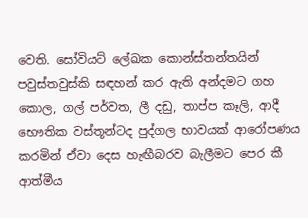වෙති. සෝවියට් ලේඛක කොන්ස්තන්තයින් පවුස්තවුස්කි සඳහන් කර ඇති අන්දමට ගහ කොල, ගල් පර්වත, ලී දඩු, තාප්ප කෑලි, ආදී භෞතික වස්තූන්ටද පුද්ගල භාවයක් ආරෝපණය කරමින් ඒවා දෙස හැඟීබරව බැලීමට පෙර කී ආත්මීය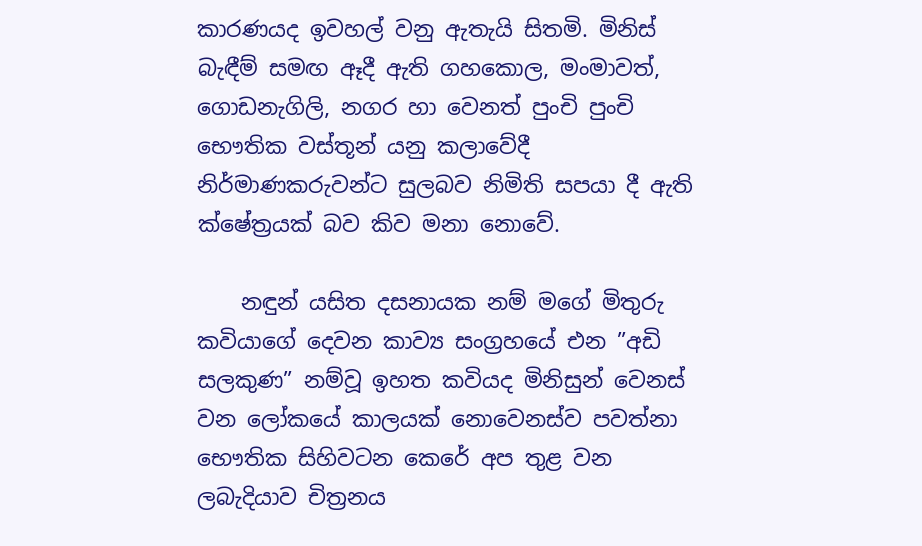කාරණයද ඉවහල් වනු ඇතැයි සිතමි. මිනිස් බැඳීම් සමඟ ඈදී ඇති ගහකොල, මංමාවත්, ගොඩනැගිලි, නගර හා වෙනත් පුංචි පුංචි භෞතික වස්තූන් යනු කලාවේදී නිර්මාණකරුවන්ට සුලබව නිමිති සපයා දී ඇති ක්ෂේත්‍රයක් බව කිව මනා නොවේ.

    නඳුන් යසිත දසනායක නම් මගේ මිතුරු කවියාගේ දෙවන කාව්‍ය සංග්‍රහයේ එන ”අඩි සලකුණ” නම්වූ ඉහත කවියද මිනිසුන් වෙනස් වන ලෝකයේ කාලයක් නොවෙනස්ව පවත්නා භෞතික සිහිවටන කෙරේ අප තුළ වන ලබැදියාව චිත්‍රනය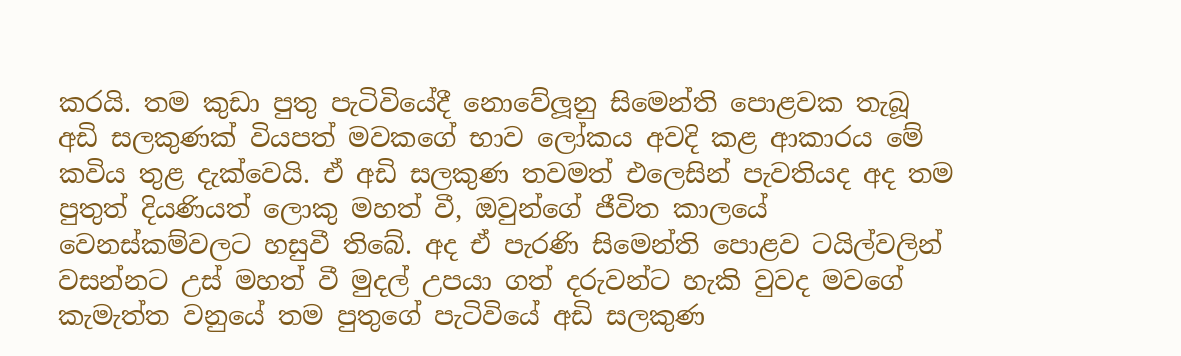කරයි. තම කුඩා පුතු පැටිවියේදී නොවේලූනු සිමෙන්ති පොළවක තැබූ අඩි සලකුණක් වියපත් මවකගේ භාව ලෝකය අවදි කළ ආකාරය මේ කවිය තුළ දැක්වෙයි. ඒ අඩි සලකුණ තවමත් එලෙසින් පැවතියද අද තම පුතුත් දියණියත් ලොකු මහත් වී, ඔවුන්ගේ ජීවිත කාලයේ වෙනස්කම්වලට හසුවී තිබේ. අද ඒ පැරණි සිමෙන්ති පොළව ටයිල්වලින් වසන්නට උස් මහත් වී මුදල් උපයා ගත් දරුවන්ට හැකි වුවද මවගේ කැමැත්ත වනුයේ තම පුතුගේ පැටිවියේ අඩි සලකුණ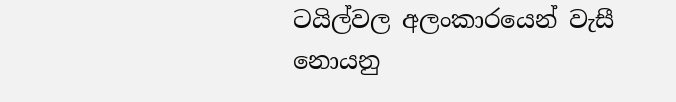ටයිල්වල අලංකාරයෙන් වැසී නොයනු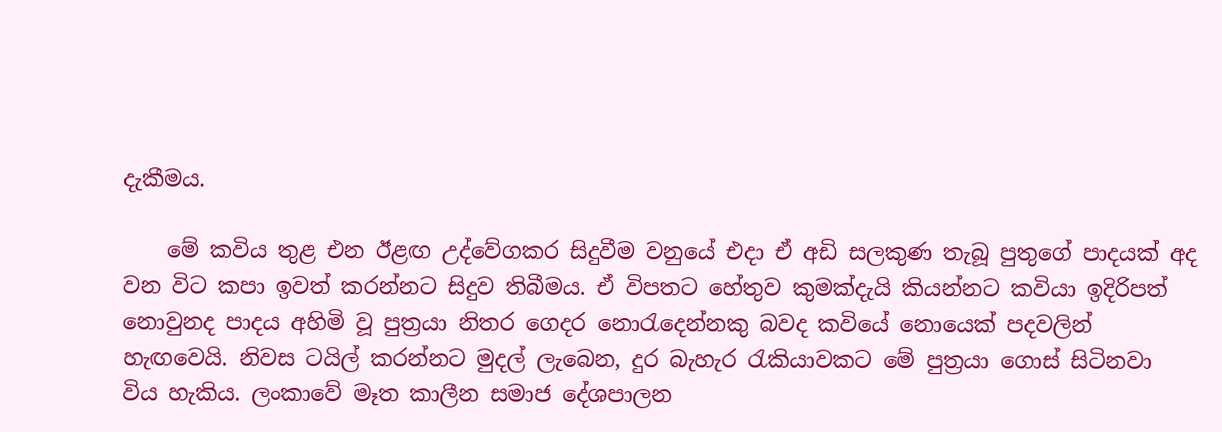දැකීමය.

    මේ කවිය තුළ එන ඊළඟ උද්වේගකර සිදුවීම වනුයේ එදා ඒ අඩි සලකුණ තැබූ පුතුගේ පාදයක් අද වන විට කපා ඉවත් කරන්නට සිදුව තිබීමය. ඒ විපතට හේතුව කුමක්දැයි කියන්නට කවියා ඉදිරිපත් නොවුනද පාදය අහිමි වූ පුත්‍රයා නිතර ගෙදර නොරැදෙන්නකු බවද කවියේ නොයෙක් පදවලින් හැඟවෙයි. නිවස ටයිල් කරන්නට මුදල් ලැබෙන, දුර බැහැර රැකියාවකට මේ පුත්‍රයා ගොස් සිටිනවා විය හැකිය. ලංකාවේ මෑත කාලීන සමාජ දේශපාලන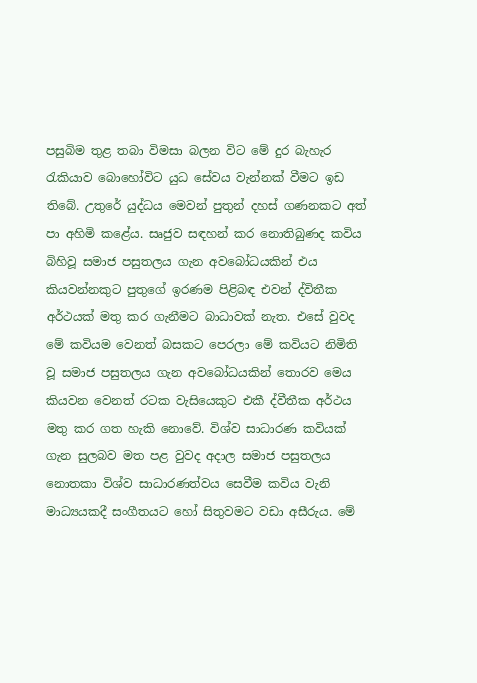පසුබිම තුළ තබා විමසා බලන විට මේ දුර බැහැර  රැකියාව බොහෝවිට යුධ සේවය වැන්නක් වීමට ඉඩ තිබේ. උතුරේ යුද්ධය මෙවන් පුතුන් දහස් ගණනකට අත් පා අහිමි කළේය. සෘජුව සඳහන් කර නොතිබුණද කවිය බිහිවූ සමාජ පසුතලය ගැන අවබෝධයකින් එය කියවන්නකුට පුතුගේ ඉරණම පිළිබඳ එවන් ද්විතීක අර්ථයක් මතු කර ගැනීමට බාධාවක් නැත. එසේ වුවද මේ කවියම වෙනත් බසකට පෙරලා මේ කවියට නිමිති වූ සමාජ පසුතලය ගැන අවබෝධයකින් තොරව මෙය කියවන වෙනත් රටක වැසියෙකුට එකී ද්වීතීක අර්ථය මතු කර ගත හැකි නොවේ. විශ්ව සාධාරණ කවියක් ගැන සුලබව මත පළ වුවද අදාල සමාජ පසුතලය නොතකා විශ්ව සාධාරණත්වය සෙවීම කවිය වැනි මාධ්‍යයකදී සංගීතයට හෝ සිතුවමට වඩා අසීරුය. මේ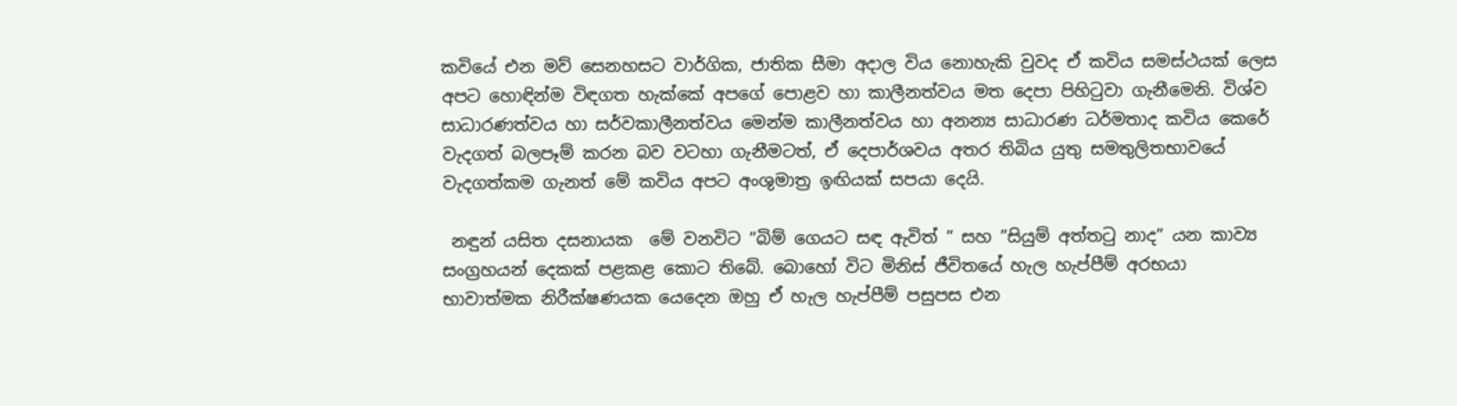කවියේ එන මව් සෙනහසට වාර්ගික, ජාතික සීමා අදාල විය නොහැකි වුවද ඒ කවිය සමස්ථයක් ලෙස අපට හොඳින්ම විඳගත හැක්කේ අපගේ පොළව හා කාලීනත්වය මත දෙපා පිහිටුවා ගැනීමෙනි. විශ්ව සාධාරණත්වය හා සර්වකාලීනත්වය මෙන්ම කාලීනත්වය හා අනන්‍ය සාධාරණ ධර්මතාද කවිය කෙරේ වැදගත් බලපෑම් කරන බව වටහා ගැනීමටත්, ඒ දෙපාර්ශවය අතර තිබිය යුතු සමතුලිතභාවයේ වැදගත්කම ගැනත් මේ කවිය අපට අංශුමාත්‍ර ඉඟියක් සපයා දෙයි.

 නඳුන් යසිත දසනායක  මේ වනවිට ”බිම් ගෙයට සඳ ඇවිත් ” සහ ”සියුම් අත්තටු නාද” යන කාව්‍ය සංග්‍රහයන් දෙකක් පළකළ කොට තිබේ. බොහෝ විට මිනිස් ජීවිතයේ හැල හැප්පීම් අරභයා භාවාත්මක නිරීක්ෂණයක යෙදෙන ඔහු ඒ හැල හැප්පීම් පසුපස එන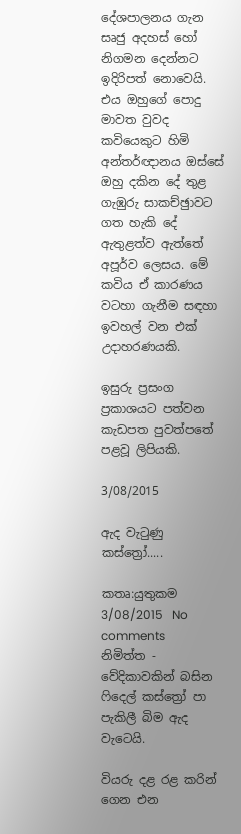දේශපාලනය ගැන සෘජු අදහස් හෝ නිගමන දෙන්නට ඉදිරිපත් නොවෙයි. එය ඔහුගේ පොදු මාවත වුවද කවියෙකුට හිමි අන්තර්ඥානය ඔස්සේ ඔහු දකින දේ තුළ ගැඹුරු සාකච්ඡුාවට ගත හැකි දේ ඇතුළත්ව ඇත්තේ අපූර්ව ලෙසය. මේ කවිය ඒ කාරණය වටහා ගැනීම සඳහා ඉවහල් වන එක් උදාහරණයකි.

ඉසුරු ප්‍රසංග
ප්‍රකාශයට පත්වන කැඩපත පුවත්පතේ පළවූ ලිපියකි.

3/08/2015

ඇද වැටුණු කස්ත්‍රෝ.....

කතෘ:යුතුකම     3/08/2015   No comments
නිමිත්ත - වේදිකාවකින් බසින ෆිදෙල් කස්ත්‍රෝ පා පැකිලී බිම ඇද වැටෙයි.

වියරු දළ රළ කරින් ගෙන එන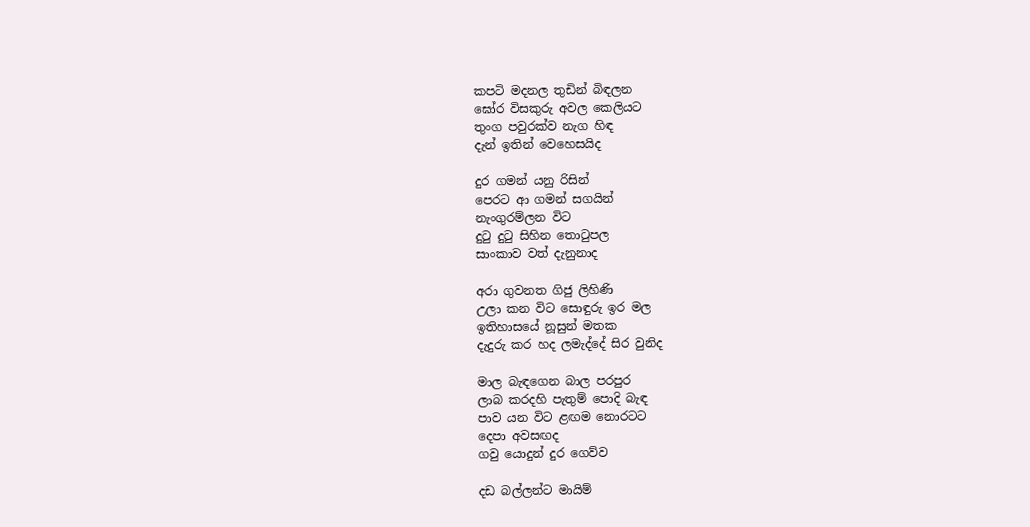කපටි මදනල තුඩින් බිඳලන
ඝෝර විසකුරු අවල කෙලියට
තුංග පවුරක්ව නැග හිඳ
දැන් ඉතින් වෙහෙසයිද

දුර ගමන් යනු රිසින්
පෙරට ආ ගමන් සගයින්
නැංගුරම්ලන විට
දුටු දුටු සිහින තොටුපල
සාංකාව වත් දැනුනාද

අරා ගුවනත ගිජු ලිහිණි
උලා කන විට සොඳුරු ඉර මල
ඉතිහාසයේ නූසුන් මතක
දැදුරු කර හද ලමැද්දේ සිර වුනිද

මාල බැඳගෙන බාල පරපුර
ලාබ කරදහි පැතුම් පොදි බැඳ
පාව යන විට ළඟම නොරටට
දෙපා අවසඟද
ගවු යොදුන් දුර ගෙව්ව

දඩ බල්ලන්ට මායිම්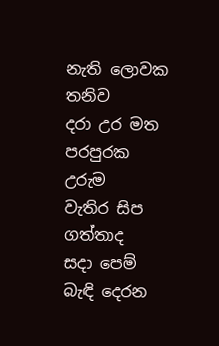නැති ලොවක තනිව
දරා උර මත පරපුරක උරුම
වැතිර සිප ගත්තාද
සදා පෙම් බැඳි දෙරන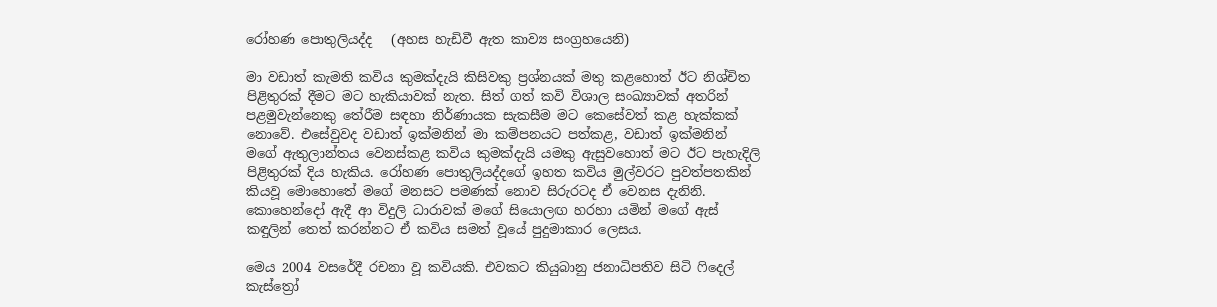රෝහණ පොතුලියද්ද   (අහස හැඩිවී ඇත කාව්‍ය සංග්‍රහයෙනි)

මා වඩාත් කැමති කවිය කුමක්දැයි කිසිවකු ප්‍රශ්නයක් මතු කළහොත් ඊට නිශ්චිත පිළිතුරක් දීමට මට හැකියාවක් නැත. සිත් ගත් කවි විශාල සංඛ්‍යාවක් අතරින් පළමුවැන්නෙකු තේරීම සඳහා නිර්ණායක සැකසීම මට කෙසේවත් කළ හැක්කක් නොවේ. එසේවුවද වඩාත් ඉක්මනින් මා කම්පනයට පත්කළ, වඩාත් ඉක්මනින් මගේ ඇතුලාන්තය වෙනස්කළ කවිය කුමක්දැයි යමකු ඇසුවහොත් මට ඊට පැහැදිලි පිළිතුරක් දිය හැකිය. රෝහණ පොතුලියද්දගේ ඉහත කවිය මුල්වරට පුවත්පතකින් කියවූ මොහොතේ මගේ මනසට පමණක් නොව සිරුරටද ඒ වෙනස දැනිනි. කොහෙන්දෝ ඇදී ආ විදුලි ධාරාවක් මගේ සියොලඟ හරහා යමින් මගේ ඇස් කඳුලින් තෙත් කරන්නට ඒ කවිය සමත් වූයේ පුදුමාකාර ලෙසය.

මෙය 2004 වසරේදී රචනා වූ කවියකි. එවකට කියුබානු ජනාධිපතිව සිටි ෆිදෙල් කැස්ත්‍රෝ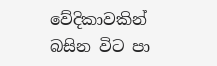වේදිකාවකින් බසින විට පා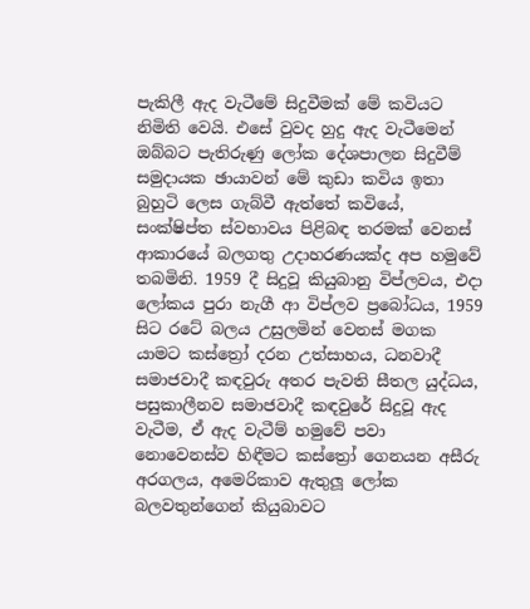පැකිලී ඇද වැටීමේ සිදුවීමක් මේ කවියට නිමිති වෙයි. එසේ වුවද හුදු ඇද වැටීමෙන් ඔබ්බට පැතිරුණු ලෝක දේශපාලන සිදුවීම් සමුදායක ඡායාවන් මේ කුඩා කවිය ඉතා බුහුටි ලෙස ගැබ්වී ඇත්තේ කවියේ, සංක්ෂිප්ත ස්වභාවය පිළිබඳ තරමක් වෙනස් ආකාරයේ බලගතු උදාහරණයක්ද අප හමුවේ තබමිනි. 1959 දී සිදුවූ කියුබානු විප්ලවය, එදා ලෝකය පුරා නැගී ආ විප්ලව ප්‍රබෝධය, 1959 සිට රටේ බලය උසුලමින් වෙනස් මගක යාමට කස්ත්‍රෝ දරන උත්සාහය, ධනවාදී සමාජවාදී කඳවුරු අතර පැවති සීතල යුද්ධය, පසුකාලීනව සමාජවාදී කඳවුරේ සිදුවූ ඇද වැටීම, ඒ ඇද වැටීම් හමුවේ පවා නොවෙනස්ව හිඳීමට කස්ත්‍රෝ ගෙනයන අසීරු අරගලය, අමෙරිකාව ඇතුලූ ලෝක බලවතුන්ගෙන් කියුබාවට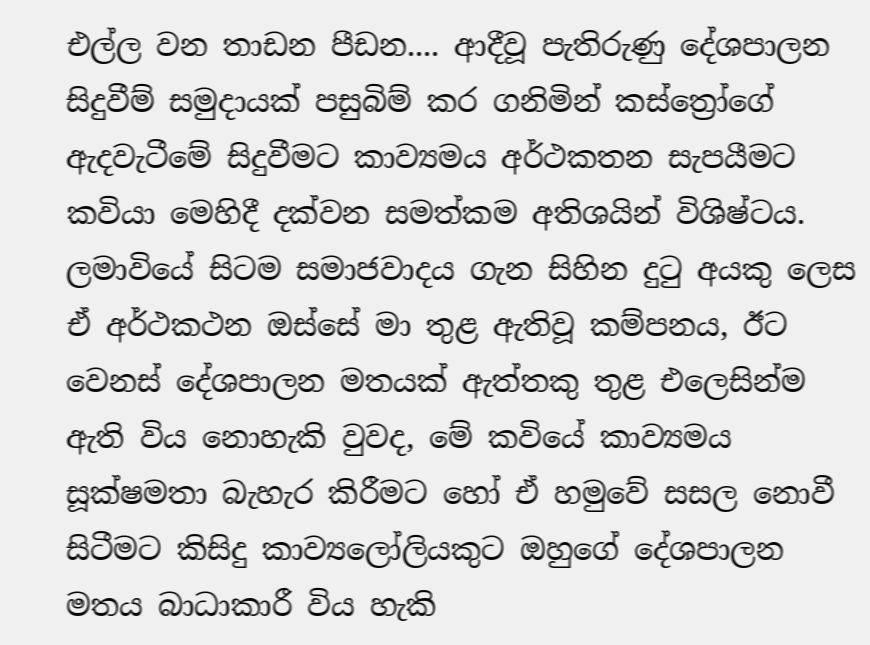එල්ල වන තාඩන පීඩන.... ආදීවූ පැතිරුණු දේශපාලන සිදුවීම් සමුදායක් පසුබිම් කර ගනිමින් කස්ත්‍රෝගේ ඇදවැටීමේ සිදුවීමට කාව්‍යමය අර්ථකතන සැපයීමට කවියා මෙහිදී දක්වන සමත්කම අතිශයින් විශිෂ්ටය. ලමාවියේ සිටම සමාජවාදය ගැන සිහින දුටු අයකු ලෙස ඒ අර්ථකථන ඔස්සේ මා තුළ ඇතිවූ කම්පනය, ඊට වෙනස් දේශපාලන මතයක් ඇත්තකු තුළ එලෙසින්ම ඇති විය නොහැකි වුවද, මේ කවියේ කාව්‍යමය සූක්ෂමතා බැහැර කිරීමට හෝ ඒ හමුවේ සසල නොවී සිටීමට කිසිදු කාව්‍යලෝලියකුට ඔහුගේ දේශපාලන මතය බාධාකාරී විය හැකි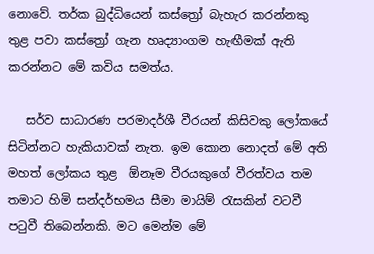නොවේ. තර්ක බුද්ධියෙන් කස්ත්‍රෝ බැහැර කරන්නකු තුළ පවා කස්ත්‍රෝ ගැන හෘද්‍යාංගම හැඟීමක් ඇති කරන්නට මේ කවිය සමත්ය.

   සර්ව සාධාරණ පරමාදර්ශී වීරයන් කිසිවකු ලෝකයේ සිටින්නට හැකියාවක් නැත. ඉම කොන නොදත් මේ අති මහත් ලෝකය තුළ  ඕනෑම වීරයකුගේ වීරත්වය තම තමාට හිමි සන්දර්භමය සීමා මායිම් රැසකින් වටවී පටුවී තිබෙන්නකි. මට මෙන්ම මේ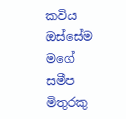කවිය ඔස්සේම මගේ සමීප මිතුරකු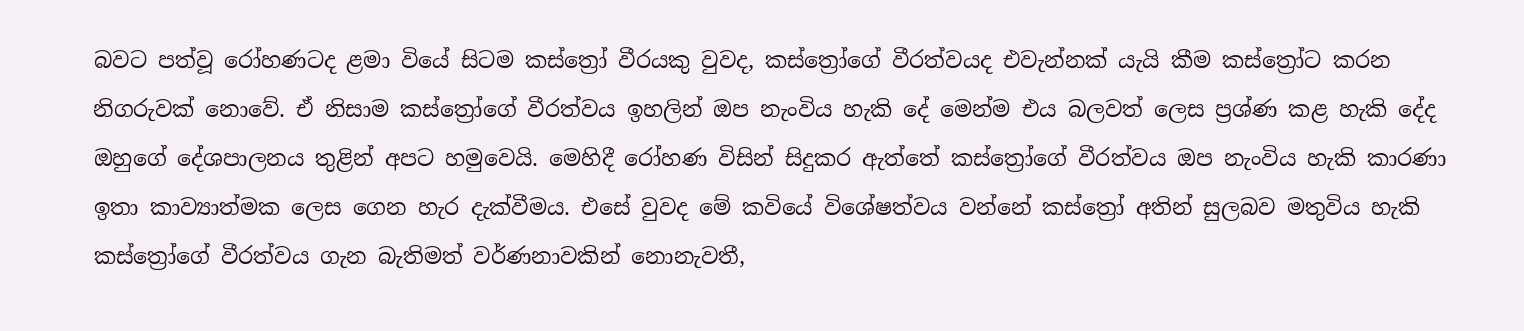බවට පත්වූ රෝහණටද ළමා වියේ සිටම කස්ත්‍රෝ වීරයකු වුවද, කස්ත්‍රෝගේ වීරත්වයද එවැන්නක් යැයි කීම කස්ත්‍රෝට කරන නිගරුවක් නොවේ. ඒ නිසාම කස්ත්‍රෝගේ වීරත්වය ඉහලින් ඔප නැංවිය හැකි දේ මෙන්ම එය බලවත් ලෙස ප්‍රශ්ණ කළ හැකි දේද ඔහුගේ දේශපාලනය තුළින් අපට හමුවෙයි. මෙහිදී රෝහණ විසින් සිදුකර ඇත්තේ කස්ත්‍රෝගේ වීරත්වය ඔප නැංවිය හැකි කාරණා ඉතා කාව්‍යාත්මක ලෙස ගෙන හැර දැක්වීමය. එසේ වුවද මේ කවියේ විශේෂත්වය වන්නේ කස්ත්‍රෝ අතින් සුලබව මතුවිය හැකි කස්ත්‍රෝගේ වීරත්වය ගැන බැතිමත් වර්ණනාවකින් නොනැවතී,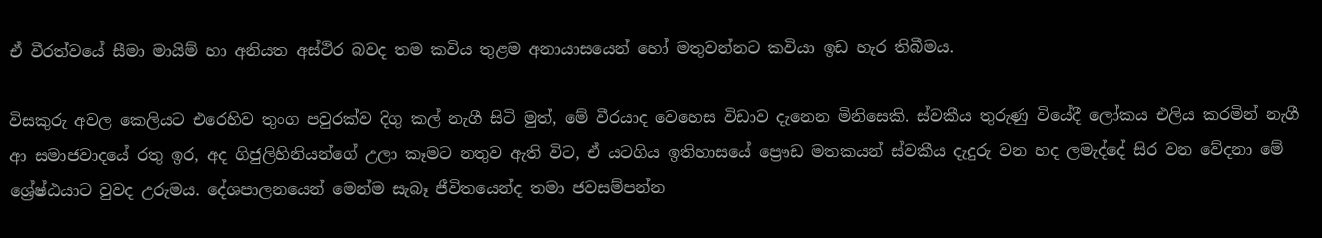ඒ වීරත්වයේ සීමා මායිම් හා අනියත අස්ථිර බවද තම කවිය තුළම අනායාසයෙන් හෝ මතුවන්නට කවියා ඉඩ හැර තිබීමය.

විසකුරු අවල කෙලියට එරෙහිව තුංග පවුරක්ව දිගු කල් නැගී සිටි මුත්, මේ වීරයාද වෙහෙස විඩාව දැනෙන මිනිසෙකි. ස්වකීය තුරුණු වියේදී ලෝකය එලිය කරමින් නැගී ආ සමාජවාදයේ රතු ඉර, අද ගිජුලිහිනියන්ගේ උලා කෑමට නතුව ඇති විට, ඒ යටගිය ඉතිහාසයේ ප්‍රෞඩ මතකයන් ස්වකීය දැදුරු වන හද ලමැද්දේ සිර වන වේදනා මේ ශ්‍රේෂ්ඨයාට වුවද උරුමය. දේශපාලනයෙන් මෙන්ම සැබෑ ජීවිතයෙන්ද තමා ජවසම්පන්න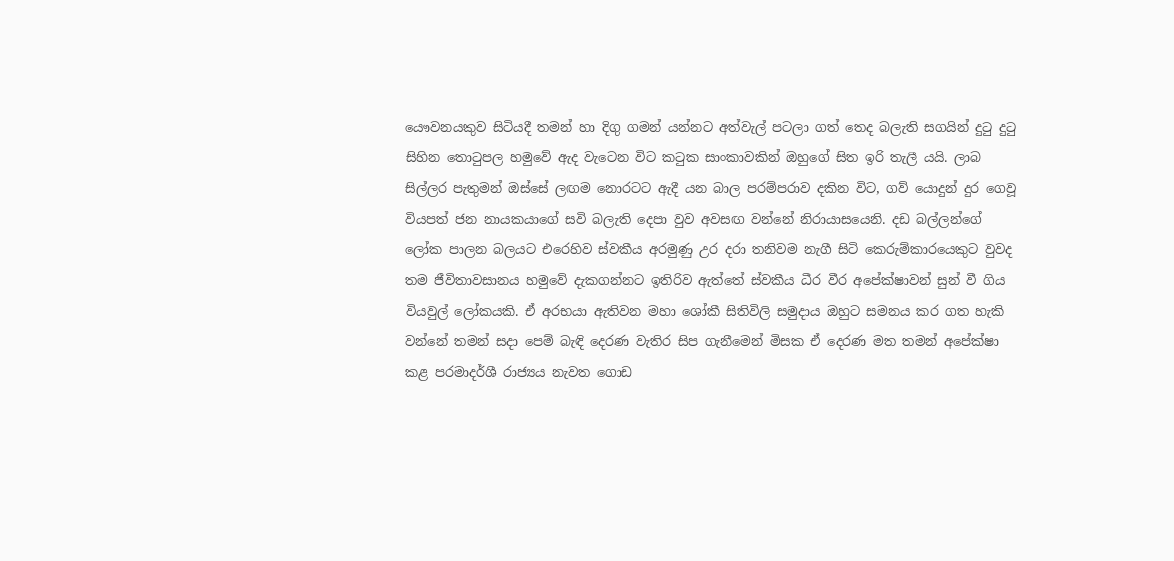යෞවනයකුව සිටියදී තමන් හා දිගු ගමන් යන්නට අත්වැල් පටලා ගත් තෙද බලැති සගයින් දුටු දුටු සිහින තොටුපල හමුවේ ඇද වැටෙන විට කටුක සාංකාවකින් ඔහුගේ සිත ඉරි තැලී යයි. ලාබ සිල්ලර පැතුමන් ඔස්සේ ලඟම නොරටට ඇදී යන බාල පරම්පරාව දකින විට, ගව් යොදුන් දුර ගෙවූ වියපත් ජන නායකයාගේ සවි බලැති දෙපා වුව අවසඟ වන්නේ නිරායාසයෙනි. දඩ බල්ලන්ගේ ලෝක පාලන බලයට එරෙහිව ස්වකීය අරමුණු උර දරා තනිවම නැගී සිටි කෙරුම්කාරයෙකුට වුවද තම ජීවිතාවසානය හමුවේ දැකගන්නට ඉතිරිව ඇත්තේ ස්වකීය ධීර වීර අපේක්ෂාවන් සුන් වී ගිය වියවුල් ලෝකයකි. ඒ අරභයා ඇතිවන මහා ශෝකී සිතිවිලි සමුදාය ඔහුට සමනය කර ගත හැකි වන්නේ තමන් සදා පෙම් බැඳි දෙරණ වැතිර සිප ගැනීමෙන් මිසක ඒ දෙරණ මත තමන් අපේක්ෂා කළ පරමාදර්ශී රාජ්‍යය නැවත ගොඩ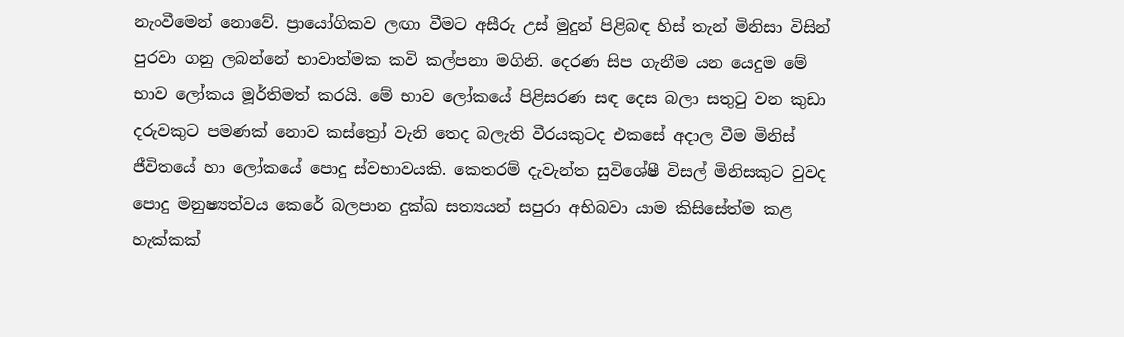නැංවීමෙන් නොවේ. ප්‍රායෝගිකව ලඟා වීමට අසීරු උස් මුදුන් පිළිබඳ හිස් තැන් මිනිසා විසින් පුරවා ගනු ලබන්නේ භාවාත්මක කවි කල්පනා මගිනි. දෙරණ සිප ගැනීම යන යෙදුම මේ භාව ලෝකය මූර්තිමත් කරයි. මේ භාව ලෝකයේ පිළිසරණ සඳ දෙස බලා සතුටු වන කුඩා දරුවකුට පමණක් නොව කස්ත්‍රෝ වැනි තෙද බලැති වීරයකුටද එකසේ අදාල වීම මිනිස් ජීවිතයේ හා ලෝකයේ පොදු ස්වභාවයකි. කෙතරම් දැවැන්ත සුවිශේෂී විසල් මිනිසකුට වුවද පොදු මනුෂ්‍යත්වය කෙරේ බලපාන දුක්ඛ සත්‍යයන් සපුරා අභිබවා යාම කිසිසේත්ම කළ හැක්කක්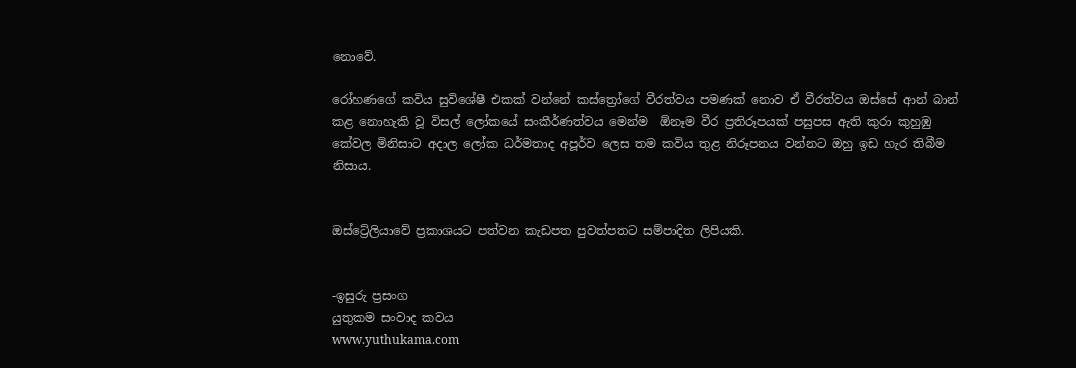නොවේ.

රෝහණගේ කවිය සුවිශේෂී එකක් වන්නේ කස්ත්‍රෝගේ වීරත්වය පමණක් නොව ඒ වීරත්වය ඔස්සේ ආන් බාන් කළ නොහැකි වූ විසල් ලෝකයේ සංකීර්ණත්වය මෙන්ම  ඕනෑම වීර ප්‍රතිරූපයක් පසුපස ඇති කුරා කුහුඹු කේවල මිනිසාට අදාල ලෝක ධර්මතාද අපූර්ව ලෙස තම කවිය තුළ නිරූපනය වන්නට ඔහු ඉඩ හැර තිබීම නිසාය.


ඔස්ට්‍රේලියාවේ ප්‍රකාශයට පත්වන කැඩපත පුවත්පතට සම්පාදිත ලිපියකි.


-ඉසුරු ප්‍රසංග
යුතුකම සංවාද කවය
www.yuthukama.com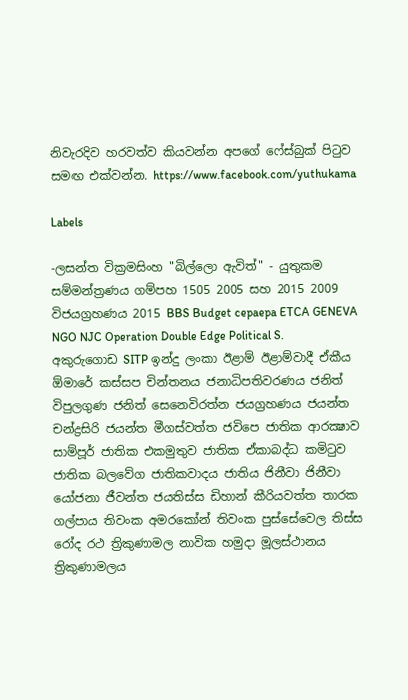නිවැරදිව හරවත්ව කියවන්න අපගේ ෆේස්බුක් පිටුව සමඟ එක්වන්න. https://www.facebook.com/yuthukama

Labels

-ලසන්ත වික්‍රමසිංහ "බිල්ලො ඇවිත්" - යුතුකම සම්මන්ත්‍රණය ගම්පහ 1505 2005 සහ 2015 2009 විජයග්‍රහණය 2015 BBS Budget cepaepa ETCA GENEVA NGO NJC Operation Double Edge Political S. අකුරුගොඩ SITP ඉන්දු ලංකා ඊළාම් ඊළාම්වාදී ඒකීය ඕමාරේ කස්‌සප චින්තනය ජනාධිපතිවරණය ජනිත් විපුලගුණ ජනිත් සෙනෙවිරත්න ජයග්‍රහණය ජයන්ත චන්ද්‍රසිරි ජයන්ත මීගස්වත්ත ජවිපෙ ජාතික ආරක්‍ෂාව සාම්පූර් ජාතික එකමුතුව ජාතික ඒකාබද්ධ කමිටුව ජාතික බලවේග ජාතිකවාදය ජාතිය ජිනීවා ජිනීවා යෝජනා ජීවන්ත ජයතිස්ස ඩිහාන් කීරියවත්ත තාරක ගල්පාය තිවංක අමරකෝන් තිවංක පුස්සේවෙල තිස්‌ස රෝද රථ ත්‍රිකුණාමල නාවික හමුදා මූලස්‌ථානය ත්‍රිකුණාමලය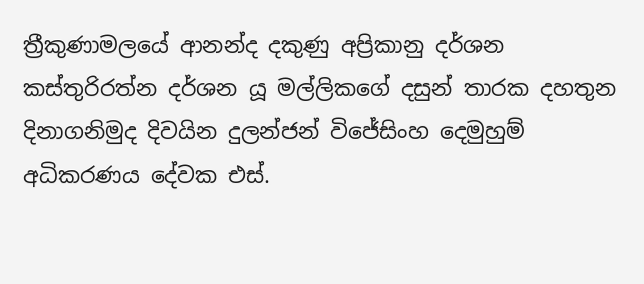ත්‍රීකුණාමලයේ ආනන්ද දකුණු අප්‍රිකානු දර්ශන කස්තුරිරත්න දර්ශන යූ මල්ලිකගේ දසුන් තාරක දහතුන දිනාගනිමුද දිවයින දුලන්ජන් විජේසිංහ දෙමුහුම් අධිකරණය දේවක එස්.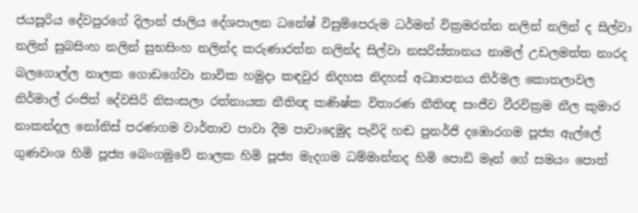ජයසූරිය දේවපුරගේ දිලාන් ජාලිය දේශපාලන ධනේෂ් විසුම්පෙරුම ධර්මන් වික්‍රමරත්න නලින් නලින් ද සිල්වා නලින් සුබසිංහ නලින් සුභසිංහ නලින්ද කරුණාරත්න නලින්ද සිල්වා නසරිස්‌තානය නාමල් උඩලමත්ත නාරද බලගොල්ල නාලක ගොඩගේවා නාවික හමුදා කඳවුර නිදහස නිදහස් අධ්‍යාපනය නිර්මල කොතලාවල නිර්මාල් රංජිත් දේවසිරි නිසංසලා රත්නායක නීතිඥ කණිෂ්ක විතාරණ නීතිඥ සංජීව වීරවික්‍රම නීල කුමාර නාකන්දල නෝනිස් පරණගම වාර්තාව පාවා දීම පාවාදෙමුද පැවිදි හඬ පුනර්ජි දඹොරගම පූජ්‍ය ඇල්ලේ ගුණවංශ හිමි පූජ්‍ය බෙංගමුවේ නාලක හිමි පූජ්‍ය මැදගම ධම්මාන්නද හිමි පොඩි මෑන් ගේ සමයං පොත්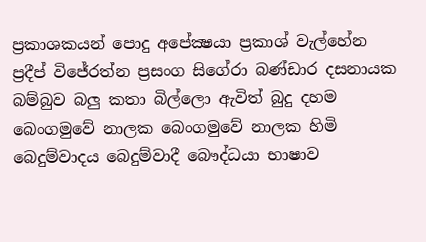ප්‍රකාශකයන් පොදු අපේක්‍ෂයා ප්‍රකාශ් වැල්හේන ප්‍රදීප් විජේරත්න ප්‍රසංග සිගේරා බණ්ඩාර දසනායක බම්බුව බලු කතා බිල්ලො ඇවිත් බුදු දහම බෙංගමුවේ නාලක බෙංගමුවේ නාලක හිමි බෙදුම්වාදය බෙදුම්වාදී බෞද්ධයා භාෂාව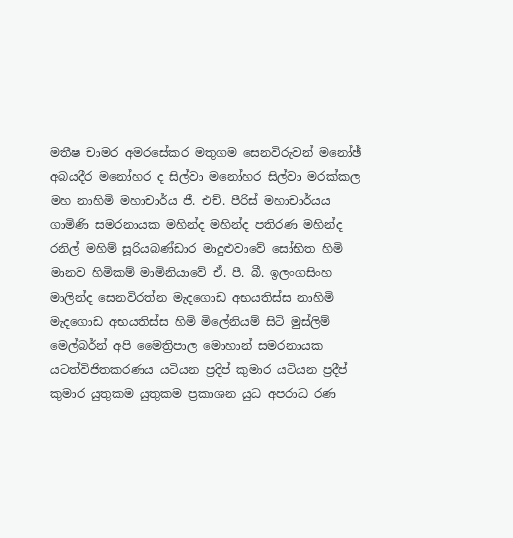මතීෂ චාමර අමරසේකර මතුගම සෙනවිරුවන් මනෝඡ් අබයදීර මනෝහර ද සිල්වා මනෝහර සිල්වා මරක්කල මහ නාහිමි මහාචාර්ය ජී. එච්. පීරිස් මහාචාර්යය ගාමිණි සමරනායක මහින්ද මහින්ද පතිරණ මහින්ද රනිල් මහිම් සූරියබණ්ඩාර මාදුළුවාවේ සෝභිත හිමි මානව හිමිකම් මාමිනියාවේ ඒ. පී. බී. ඉලංගසිංහ මාලින්ද සෙනවිරත්න මැදගොඩ අභයතිස්ස නාහිමි මැදගොඩ අභයතිස්ස හිමි මිලේනියම් සිටි මුස්‌ලිම් මෙල්බර්න් අපි මෛත්‍රිපාල මොහාන් සමරනායක යටත්විජිතකරණය යටියන ප්‍රදිප් කුමාර යටියන ප්‍රදීප් කුමාර යුතුකම යුතුකම ප්‍රකාශන යුධ අපරාධ රණ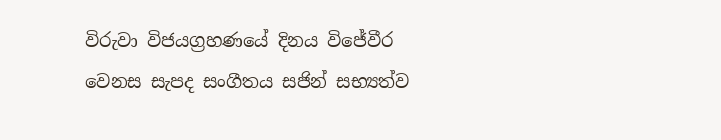විරුවා විජයග්‍රහණයේ දිනය විජේවීර වෙනස සැපද සංගීතය සජින් සභ්‍යත්ව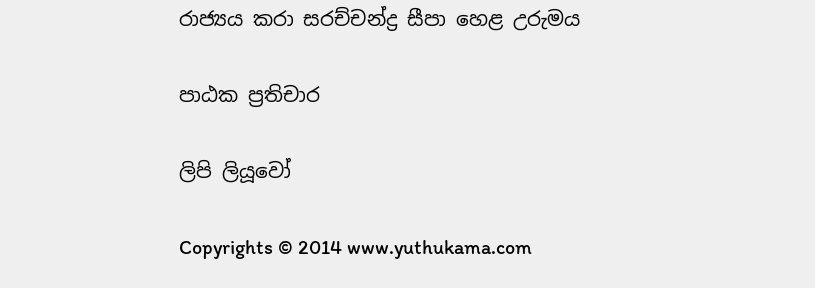රාජ්‍යය කරා සරච්චන්ද්‍ර සීපා හෙළ උරුමය

පාඨක ප්‍රතිචාර

ලිපි ලියූවෝ

Copyrights © 2014 www.yuthukama.com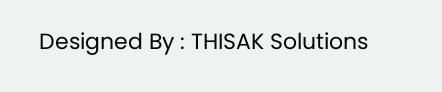Designed By : THISAK Solutions